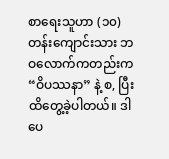စာရေးသူဟာ (၁၀)တန်းကျောင်းသား ဘဝလောက်ကတည်းက “ဝိပဿနာ” နဲ့ စ, ပြီး ထိတွေ့ခဲ့ပါတယ်။ ဒါပေ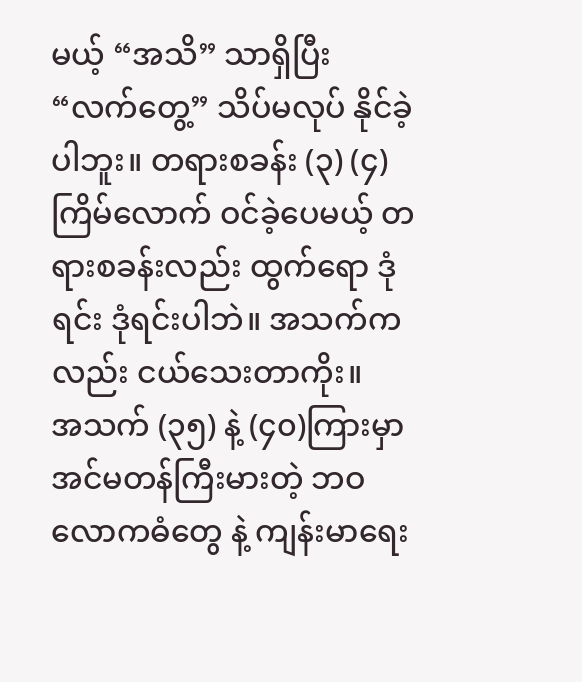မယ့် “အသိ” သာရှိပြီး “လက်တွေ့” သိပ်မလုပ် နိုင်ခဲ့ပါဘူး။ တရားစခန်း (၃) (၄)ကြိမ်လောက် ဝင်ခဲ့ပေမယ့် တရားစခန်းလည်း ထွက်ရော ဒုံရင်း ဒုံရင်းပါဘဲ။ အသက်ကလည်း ငယ်သေးတာကိုး။
အသက် (၃၅) နဲ့ (၄၀)ကြားမှာ အင်မတန်ကြီးမားတဲ့ ဘဝလောကဓံတွေ နဲ့ ကျန်းမာရေး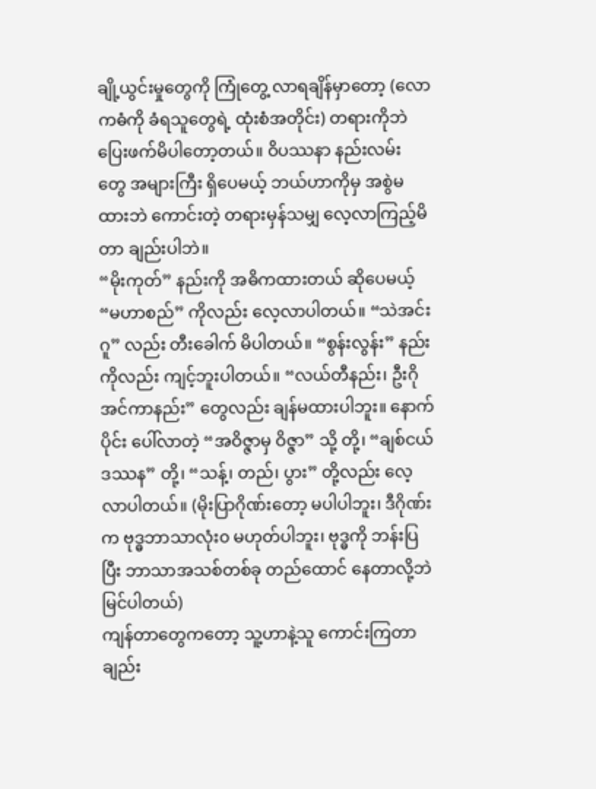ချို့ယွင်းမှုတွေကို ကြုံတွေ့ လာရချိန်မှာတော့ (လောကဓံကို ခံရသူတွေရဲ့ ထုံးစံအတိုင်း) တရားကိုဘဲ ပြေးဖက်မိပါတော့တယ်။ ဝိပဿနာ နည်းလမ်း တွေ အများကြီး ရှိပေမယ့် ဘယ်ဟာကိုမှ အစွဲမထားဘဲ ကောင်းတဲ့ တရားမှန်သမျှ လေ့လာကြည့်မိတာ ချည်းပါဘဲ။
“မိုးကုတ်” နည်းကို အဓိကထားတယ် ဆိုပေမယ့် “မဟာစည်” ကိုလည်း လေ့လာပါတယ်။ “သဲအင်းဂူ” လည်း တီးခေါက် မိပါတယ်။ “စွန်းလွန်း” နည်းကိုလည်း ကျင့်ဘူးပါတယ်။ “လယ်တီနည်း၊ ဦးဂိုအင်ကာနည်း” တွေလည်း ချန်မထားပါဘူး။ နောက်ပိုင်း ပေါ်လာတဲ့ “အဝိဇ္ဇာမှ ဝိဇ္ဇာ” သို့ တို့၊ “ချစ်ငယ် ဒဿန” တို့၊ “သန့်၊ တည်၊ ပွား” တို့လည်း လေ့လာပါတယ်။ (မိုးပြာဂိုဏ်းတော့ မပါပါဘူး၊ ဒီဂိုဏ်းက ဗုဒ္ဓဘာသာလုံး၀ မဟုတ်ပါဘူး၊ ဗုဒ္ဓကို ဘန်းပြပြီး ဘာသာအသစ်တစ်ခု တည်ထောင် နေတာလို့ဘဲ မြင်ပါတယ်)
ကျန်တာတွေကတော့ သူ့ဟာနဲ့သူ ကောင်းကြတာချည်း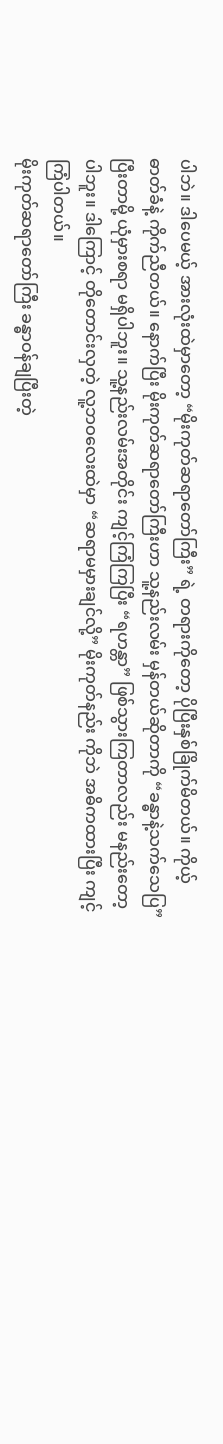ပါဘဲ။ ဒါပေမယ့် အားလုံးထဲမှာတော့ “မိုးကုတ်ဆရာတော်ကြီး” ရဲ့ တရားကိုတော့ ပိုပြီးနှစ်ခြိုက်မိတယ်။ ကိုယ့် ဓာတ်ခံနဲ့ ကိုက်ညီတယ်။ နောက်ပြီး မိုးကုတ်ဆရာတော်ကြီးဟာ သူ့နည်းလမ်း မှန်တယ်ဆိုတာကို “ခန္ဓာနဲ့သက်သေပြ” ပြီးတာမို့ ယုံမှားစရာ မရှိပါဘူး။ သူ့နည်းလမ်းအတိုင်း ကျင့်ကြံကြပြီး “ရဟန္တာ” ဖြစ်သွားကြတာလည်း မနည်းတော့ပါဘူး။ ဒါကြောင့် တိုတောင်းလှတဲ့ လူ့ဘဝလေးထဲမှာ “ဆရာမမှားချင်လို့” မိုးကုတ်နည်း ကိုဘဲ အဓိကထားပြီး ကျင့်ကြံပါတယ်။
မိုးကုတ်ဆရာတော်ကြီး ခန္ဓာဝန်ချပြီးတဲ့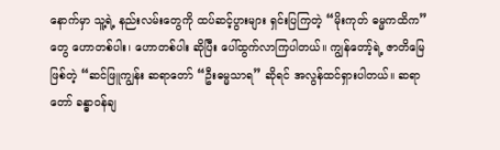နောက်မှာ သူ့ရဲ့ နည်းလမ်းတွေကို ထပ်ဆင့်ပွားများ ရှင်းပြကြတဲ့ “မိုးကုတ် ဓမ္မကထိက” တွေ ဟောတစ်ပါး၊ ဟောတစ်ပါး ဆိုပြီး ပေါ်ထွက်လာကြပါတယ်။ ကျွန်တော့်ရဲ့ ဇာတိမြေဖြစ်တဲ့ “ဆင်ဖြူကျွန်း ဆရာတော် “ဦးဓမ္မသာရ” ဆိုရင် အလွန်ထင်ရှားပါတယ်။ ဆရာတော် ခန္ဓာဝန်ချ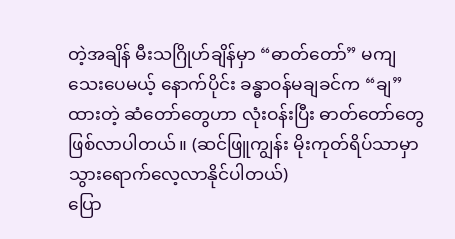တဲ့အချိန် မီးသဂြိုဟ်ချိန်မှာ “ဓာတ်တော်” မကျသေးပေမယ့် နောက်ပိုင်း ခန္ဓာဝန်မချခင်က “ချ” ထားတဲ့ ဆံတော်တွေဟာ လုံးဝန်းပြီး ဓာတ်တော်တွေ ဖြစ်လာပါတယ်။ (ဆင်ဖြူကျွန်း မိုးကုတ်ရိပ်သာမှာ သွားရောက်လေ့လာနိုင်ပါတယ်)
ပြော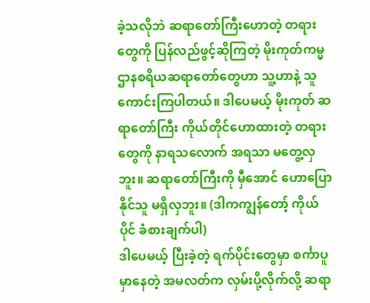ခဲ့သလိုဘဲ ဆရာတော်ကြီးဟောတဲ့ တရားတွေကို ပြန်လည်ဖွင့်ဆိုကြတဲ့ မိုးကုတ်ကမ္မဌာနစရိယဆရာတော်တွေဟာ သူ့ဟာနဲ့ သူ ကောင်းကြပါတယ်။ ဒါပေမယ့် မိုးကုတ် ဆရာတော်ကြီး ကိုယ်တိုင်ဟောထားတဲ့ တရားတွေကို နာရသလောက် အရသာ မတွေ့လှဘူး။ ဆရာတော်ကြီးကို မှီအောင် ဟောပြောနိုင်သူ မရှိလှဘူး။ (ဒါကကျွန်တော့် ကိုယ်ပိုင် ခံစားချက်ပါ)
ဒါပေမယ့် ပြီးခဲ့တဲ့ ရက်ပိုင်းတွေမှာ စင်္ကာပူမှာနေတဲ့ အမလတ်က လှမ်းပို့လိုက်လို့ ဆရာ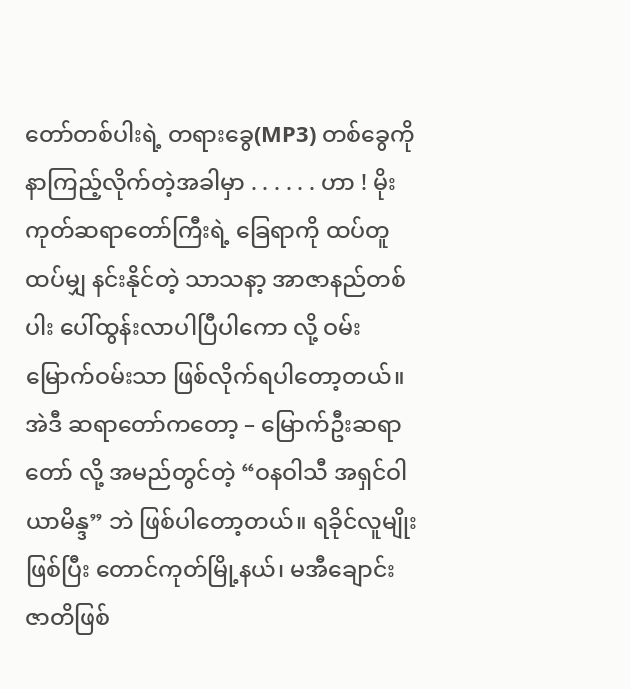တော်တစ်ပါးရဲ့ တရားခွေ(MP3) တစ်ခွေကို နာကြည့်လိုက်တဲ့အခါမှာ . . . . . . ဟာ ! မိုးကုတ်ဆရာတော်ကြီးရဲ့ ခြေရာကို ထပ်တူထပ်မျှ နင်းနိုင်တဲ့ သာသနာ့ အာဇာနည်တစ်ပါး ပေါ်ထွန်းလာပါပြီပါကော လို့ ဝမ်းမြောက်ဝမ်းသာ ဖြစ်လိုက်ရပါတော့တယ်။
အဲဒီ ဆရာတော်ကတော့ – မြောက်ဦးဆရာတော် လို့ အမည်တွင်တဲ့ “ဝနဝါသီ အရှင်ဝါယာမိန္ဒ” ဘဲ ဖြစ်ပါတော့တယ်။ ရခိုင်လူမျိုးဖြစ်ပြီး တောင်ကုတ်မြို့နယ်၊ မအီချောင်း ဇာတိဖြစ်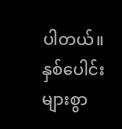ပါတယ်။ နှစ်ပေါင်းများစွာ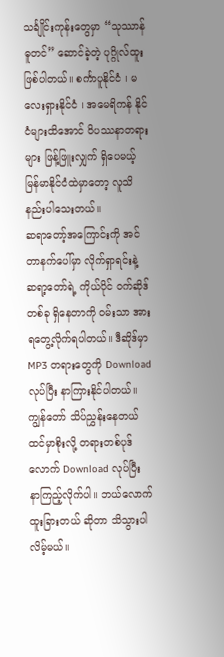သင်္ချိုင်းကုန်းတွေမှာ “သုဿာန်ဓူတင်” ဆောင်ခဲ့တဲ့ ပုဂ္ဂိုလ်ထူးဖြစ်ပါတယ်။ စင်္ကာပူနိုင်ငံ ၊ မလေးရှားနိုင်ငံ ၊ အမေရိကန် နိုင်ငံများထိအောင် ဝိပဿနာတရားများ ဖြန့်ဖြူးလျှက် ရှိပေမယ့် မြန်မာနိုင်ငံထဲမှာတော့ လူသိနည်းပါသေးတယ်။
ဆရာတော့်အကြောင်းကို အင်တာနက်ပေါ်မှာ လိုက်ရှာရင်းနဲ့ ဆရာ့တော်ရဲ့ ကိုယ်ပိုင် ဝက်ဆိုဒ် တစ်ခု ရှိနေတာကို ဝမ်းသာ အားရတွေ့လိုက်ရပါတယ်။ ဒီဆိုဒ်မှာ MP3 တရားတွေကို Download လုပ်ပြီး နာကြားနိုင်ပါတယ်။ ကျွန်တော် သိပ်ညွှန်းနေတယ် ထင်မှာစိုးလို့ တရားတစ်ပုဒ်လောက် Download လုပ်ပြီး နာကြည့်လိုက်ပါ။ ဘယ်လောက် ထူးခြားတယ် ဆိုတာ သိသွားပါလိမ့်မယ်။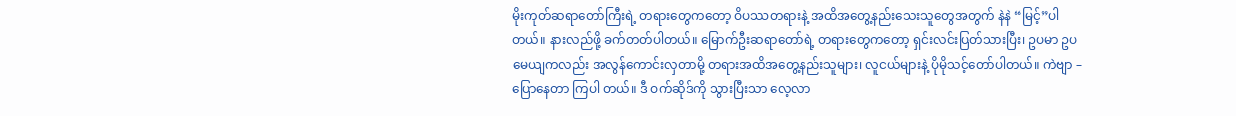မိုးကုတ်ဆရာတော်ကြီးရဲ့ တရားတွေကတော့ ဝိပဿတရားနဲ့ အထိအတွေ့နည်းသေးသူတွေအတွက် နဲနဲ “မြင့်”ပါတယ်။ နားလည်ဖို့ ခက်တတ်ပါတယ်။ မြောက်ဦးဆရာတော်ရဲ့ တရားတွေကတော့ ရှင်းလင်းပြတ်သားပြီး၊ ဥပမာ ဥပမေယျကလည်း အလွန်ကောင်းလှတာမို့ တရားအထိအတွေ့နည်းသူများ၊ လူငယ်များနဲ့ ပိုမိုသင့်တော်ပါတယ်။ ကဲဗျာ – ပြောနေတာ ကြပါ တယ်။ ဒီ ဝက်ဆိုဒ်ကို သွားပြီးသာ လေ့လာ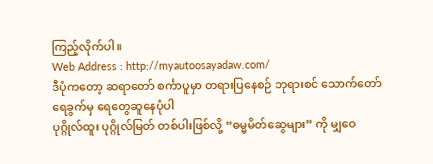ကြည့်လိုက်ပါ။
Web Address : http://myautoosayadaw.com/
ဒီပုံကတော့ ဆရာတော် စင်္ကာပူမှာ တရားပြနေစဉ် ဘုရားစင် သောက်တော်ရေခွက်မှ ရေတွေဆူနေပုံပါ
ပုဂ္ဂိုလ်ထူး ပုဂ္ဂိုလ်မြတ် တစ်ပါးဖြစ်လို့ “ဓမ္မမိတ်ဆွေများ” ကို မျှဝေ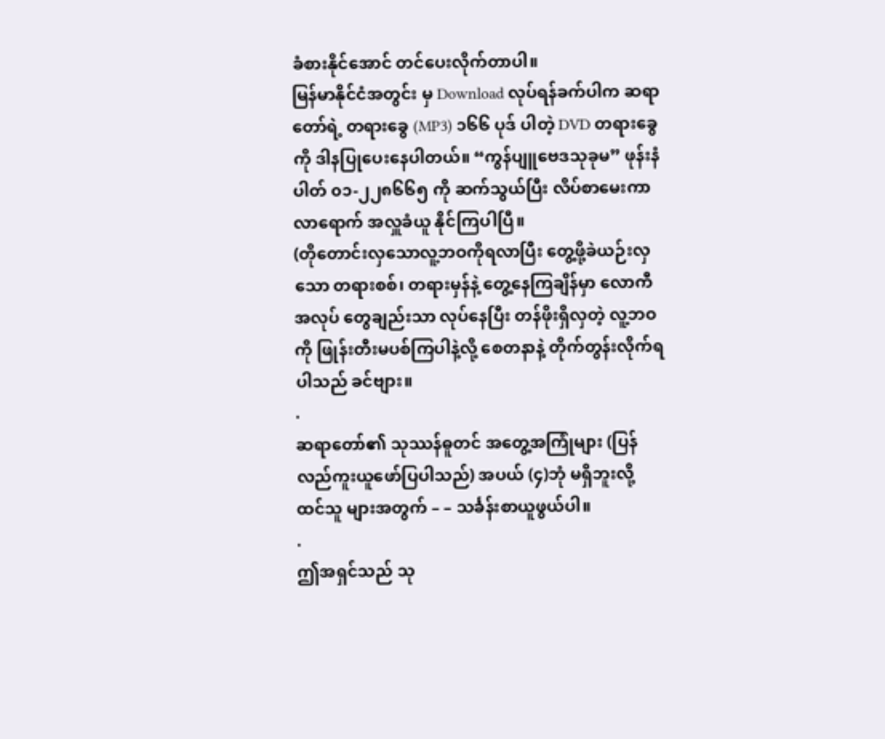ခံစားနိုင်အောင် တင်ပေးလိုက်တာပါ။
မြန်မာနိုင်ငံအတွင်း မှ Download လုပ်ရန်ခက်ပါက ဆရာတော်ရဲ့ တရားခွေ (MP3) ၁၆၆ ပုဒ် ပါတဲ့ DVD တရားခွေကို ဒါနပြုပေးနေပါတယ်။ “ကွန်ပျူဗေဒသုခုမ” ဖုန်းနံပါတ် ၀၁-၂၂၈၆၆၅ ကို ဆက်သွယ်ပြီး လိပ်စာမေးကာ လာရောက် အလှူခံယူ နိုင်ကြပါပြီ။
(တိုတောင်းလှသောလူ့ဘဝကိုရလာပြီး တွေ့ဖို့ခဲယဉ်းလှသော တရားစစ်၊ တရားမှန်နဲ့ တွေ့နေကြချိန်မှာ လောကီအလုပ် တွေချည်းသာ လုပ်နေပြီး တန်ဖိုးရှိလှတဲ့ လူ့ဘဝကို ဖြုန်းတီးမပစ်ကြပါနဲ့လို့ စေတနာနဲ့ တိုက်တွန်းလိုက်ရပါသည် ခင်ဗျား။
.
ဆရာတော်၏ သုဿန်ဓူတင် အတွေ့အကြုံများ (ပြန်လည်ကူးယူဖော်ပြပါသည်) အပယ် (၄)ဘုံ မရှိဘူးလို့ ထင်သူ များအတွက် – – သင်္ခန်းစာယူဖွယ်ပါ။
.
ဤအရှင်သည် သု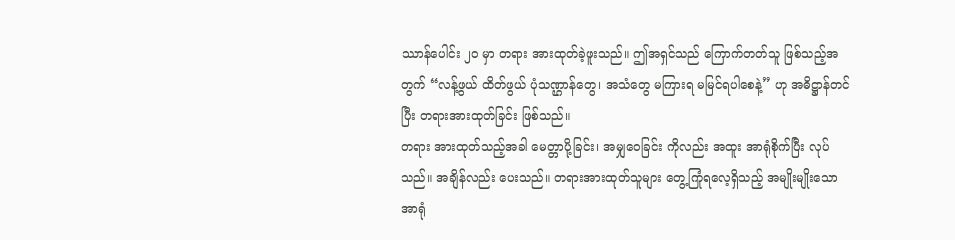ဿာန်ပေါင်း ၂၀ မှာ တရား အားထုတ်ခဲ့ဖူးသည်။ ဤအရှင်သည် ကြောက်တတ်သူ ဖြစ်သည့်အတွက် “လန့်ဖွယ် ထိတ်ဖွယ် ပုံသဏ္ဌာန်တွေ၊ အသံတွေ မကြားရ မမြင်ရပါစေနဲ့” ဟု အဓိဋ္ဌာန်တင်ပြီး တရားအားထုတ်ခြင်း ဖြစ်သည်။
တရား အားထုတ်သည့်အခါ မေတ္တာပို့ခြင်း၊ အမျှဝေခြင်း ကိုလည်း အထူး အာရုံစိုက်ပြီး လုပ်သည်။ အချိန်လည်း ပေးသည်။ တရားအားထုတ်သူများ တွေ့ကြုံရလေ့ရှိသည့် အမျိုးမျိုးသော အာရုံ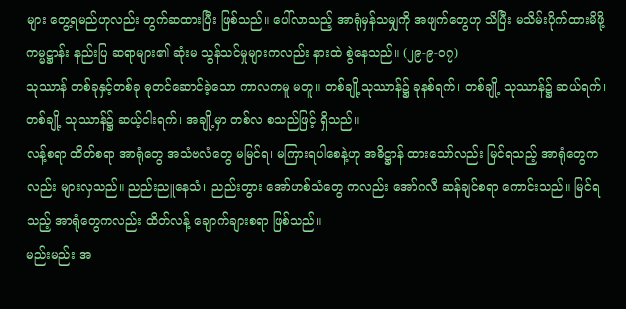များ တွေ့ရမည်ဟုလည်း တွက်ဆထားပြီး ဖြစ်သည်။ ပေါ်လာသည့် အာရုံမှန်သမျှကို အဖျက်တွေဟု သိပြီး မသိမ်းပိုက်ထားမိဖို့ ကမ္မဋ္ဌာန်း နည်းပြ ဆရာများ၏ ဆုံးမ သွန်သင်မှုများကလည်း နားထဲ စွဲနေသည်။ (၂၉-၉-၀၇)
သုဿာန် တစ်ခုနှင့်တစ်ခု ဓုတင်ဆောင်ခဲ့သော ကာလကမူ မတူ။ တစ်ချို့သုဿာန်၌ ခုနစ်ရက်၊ တစ်ချို့ သုဿာန်၌ ဆယ်ရက်၊ တစ်ချို့ သုဿာန်၌ ဆယ့်ငါးရက်၊ အချို့မှာ တစ်လ စသည်ဖြင့် ရှိသည်။
လန့်စရာ ထိတ်စရာ အာရုံတွေ အသံဗလံတွေ မမြင်ရ၊ မကြားရပါစေနဲ့ဟု အဓိဋ္ဌာန် ထားသော်လည်း မြင်ရသည့် အာရုံတွေကလည်း များလှသည်။ ညည်းညူနေသံ၊ ညည်းတွား အော်ဟစ်သံတွေ ကလည်း အော်ဂလီ ဆန်ချင်စရာ ကောင်းသည်။ မြင်ရသည့် အာရုံတွေကလည်း ထိတ်လန့် ချောက်ချားစရာ ဖြစ်သည်။
မည်းမည်း အ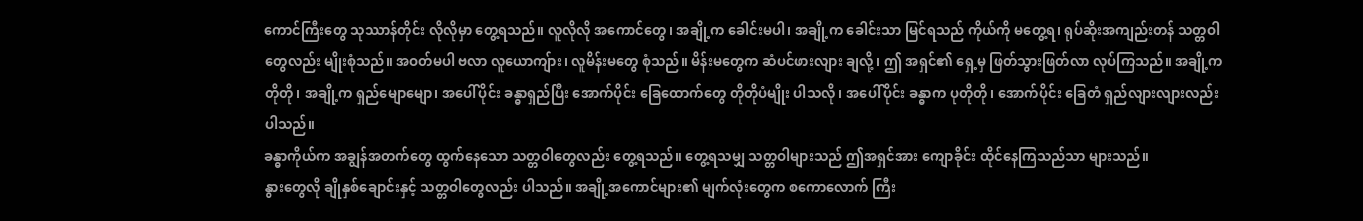ကောင်ကြီးတွေ သုဿာန်တိုင်း လိုလိုမှာ တွေ့ရသည်။ လူလိုလို အကောင်တွေ၊ အချို့က ခေါင်းမပါ၊ အချို့က ခေါင်းသာ မြင်ရသည် ကိုယ်ကို မတွေ့ရ၊ ရုပ်ဆိုးအကျည်းတန် သတ္တဝါတွေလည်း မျိုးစုံသည်။ အဝတ်မပါ ဗလာ လူယောကျ်ား၊ လူမိန်းမတွေ စုံသည်။ မိန်းမတွေက ဆံပင်ဖားလျား ချလို့၊ ဤ အရှင်၏ ရှေ့မှ ဖြတ်သွားဖြတ်လာ လုပ်ကြသည်။ အချို့က တိုတို၊ အချို့က ရှည်မျောမျော၊ အပေါ်ပိုင်း ခန္ဓာရှည်ပြီး အောက်ပိုင်း ခြေထောက်တွေ တိုတိုပံမျိုး ပါသလို၊ အပေါ်ပိုင်း ခန္ဓာက ပုတိုတို၊ အောက်ပိုင်း ခြေတံ ရှည်လျားလျားလည်း ပါသည်။
ခန္ဓာကိုယ်က အချွန်အတက်တွေ ထွက်နေသော သတ္တဝါတွေလည်း တွေ့ရသည်။ တွေ့ရသမျှ သတ္တဝါများသည် ဤအရှင်အား ကျောခိုင်း ထိုင်နေကြသည်သာ များသည်။
နွားတွေလို ချိုနှစ်ချောင်းနှင့် သတ္တဝါတွေလည်း ပါသည်။ အချို့အကောင်များ၏ မျက်လုံးတွေက စကောလောက် ကြီး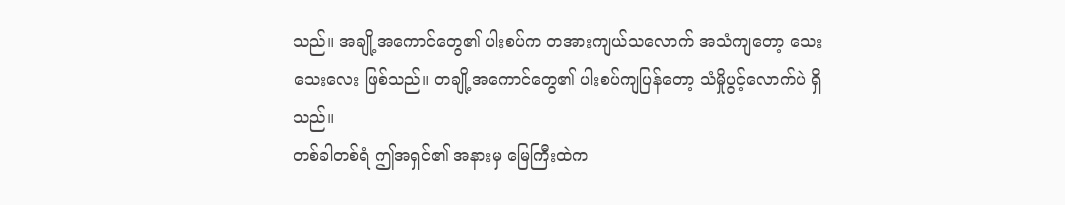သည်။ အချို့အကောင်တွေ၏ ပါးစပ်က တအားကျယ်သလောက် အသံကျတော့ သေးသေးလေး ဖြစ်သည်။ တချို့အကောင်တွေ၏ ပါးစပ်ကျပြန်တော့ သံမှိုပွင့်လောက်ပဲ ရှိသည်။
တစ်ခါတစ်ရံ ဤအရှင်၏ အနားမှ မြေကြီးထဲက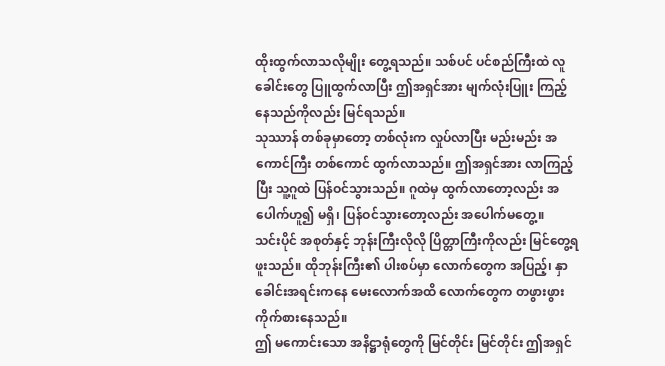ထိုးထွက်လာသလိုမျိုး တွေ့ရသည်။ သစ်ပင် ပင်စည်ကြီးထဲ လူခေါင်းတွေ ပြူထွက်လာပြီး ဤအရှင်အား မျက်လုံးပြူး ကြည့်နေသည်ကိုလည်း မြင်ရသည်။
သုဿာန် တစ်ခုမှာတော့ တစ်လုံးက လှုပ်လာပြီး မည်းမည်း အကောင်ကြီး တစ်ကောင် ထွက်လာသည်။ ဤအရှင်အား လာကြည့်ပြီး သူ့ဂူထဲ ပြန်ဝင်သွားသည်။ ဂူထဲမှ ထွက်လာတော့လည်း အပေါက်ဟူ၍ မရှိ၊ ပြန်ဝင်သွားတော့လည်း အပေါက်မတွေ့။
သင်းပိုင် အစုတ်နှင့် ဘုန်းကြီးလိုလို ပြိတ္တာကြီးကိုလည်း မြင်တွေ့ရ ဖူးသည်။ ထိုဘုန်းကြီး၏ ပါးစပ်မှာ လောက်တွေက အပြည့်၊ နှာခေါင်းအရင်းကနေ မေးလောက်အထိ လောက်တွေက တဖွားဖွား ကိုက်စားနေသည်။
ဤ မကောင်းသော အနိဋ္ဌာရုံတွေကို မြင်တိုင်း မြင်တိုင်း ဤအရှင်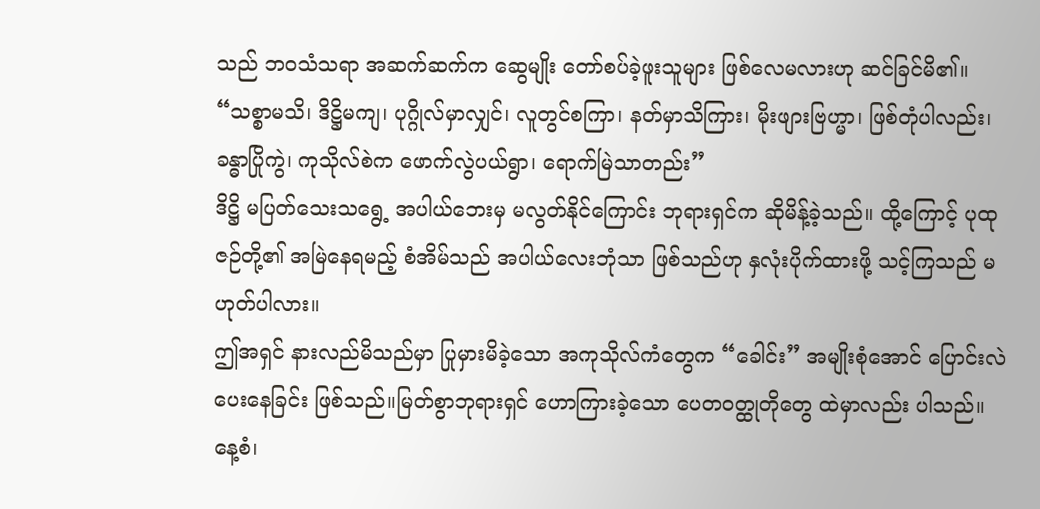သည် ဘဝသံသရာ အဆက်ဆက်က ဆွေမျိုး တော်စပ်ခဲ့ဖူးသူများ ဖြစ်လေမလားဟု ဆင်ခြင်မိ၏။
“သစ္စာမသိ၊ ဒိဋ္ဌိမကျ၊ ပုဂ္ဂိုလ်မှာလျှင်၊ လူတွင်စကြာ၊ နတ်မှာသိကြား၊ မိုးဖျားဗြဟ္မာ၊ ဖြစ်တုံပါလည်း၊ ခန္ဓာပြိုကွဲ၊ ကုသိုလ်စဲက ဖောက်လွဲပယ်ရွာ၊ ရောက်မြဲသာတည်း”
ဒိဋ္ဌိ မပြတ်သေးသရွေ့ အပါယ်ဘေးမှ မလွတ်နိုင်ကြောင်း ဘုရားရှင်က ဆိုမိန့်ခဲ့သည်။ ထို့ကြောင့် ပုထုဇဉ်တို့၏ အမြဲနေရမည့် စံအိမ်သည် အပါယ်လေးဘုံသာ ဖြစ်သည်ဟု နှလုံးပိုက်ထားဖို့ သင့်ကြသည် မဟုတ်ပါလား။
ဤအရှင် နားလည်မိသည်မှာ ပြုမှားမိခဲ့သော အကုသိုလ်ကံတွေက “ခေါင်း” အမျိုးစုံအောင် ပြောင်းလဲပေးနေခြင်း ဖြစ်သည်။မြတ်စွာဘုရားရှင် ဟောကြားခဲ့သော ပေတဝတ္ထုတိုတွေ ထဲမှာလည်း ပါသည်။ နေ့စံ၊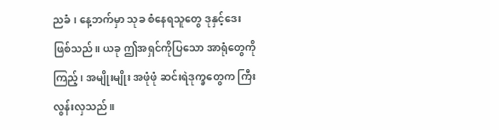ညခံ၊ နေ့ဘက်မှာ သုခ စံနေရသူတွေ ဒုနှင့်ဒေး ဖြစ်သည်။ ယခု ဤအရှင်ကိုပြသော အာရုံတွေကိုကြည့်၊ အမျိုးမျိုး အဖုံဖုံ ဆင်းရဲဒုက္ခတွေက ကြီးလွန်းလှသည်။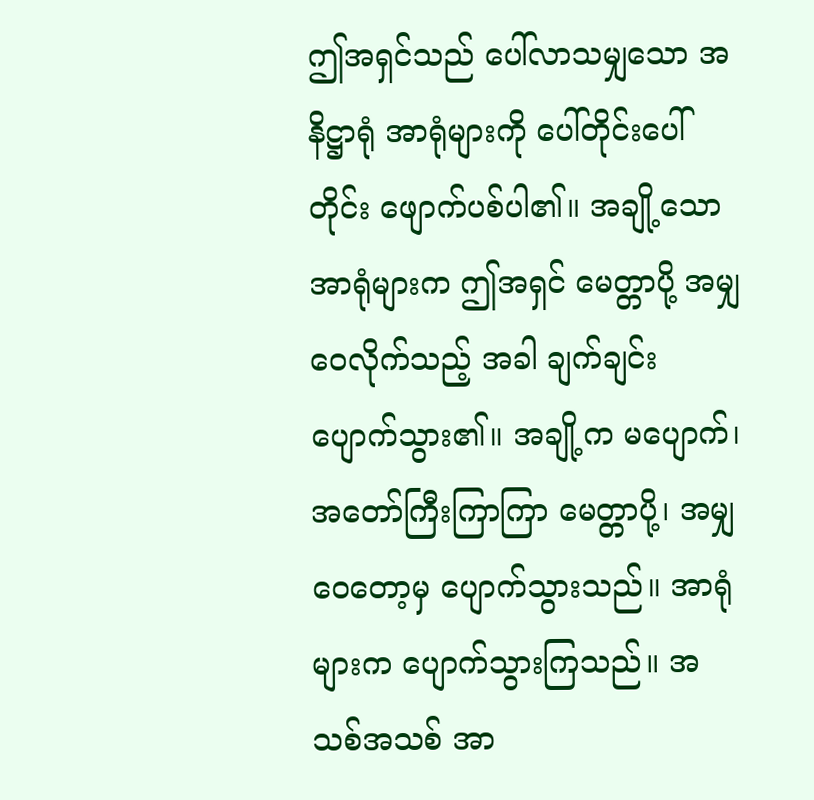ဤအရှင်သည် ပေါ်လာသမျှသော အနိဋ္ဌာရုံ အာရုံများကို ပေါ်တိုင်းပေါ်တိုင်း ဖျောက်ပစ်ပါ၏။ အချို့သော အာရုံများက ဤအရှင် မေတ္တာပို့ အမျှဝေလိုက်သည့် အခါ ချက်ချင်း ပျောက်သွား၏။ အချို့က မပျောက်၊ အတော်ကြီးကြာကြာ မေတ္တာပို့၊ အမျှဝေတော့မှ ပျောက်သွားသည်။ အာရုံများက ပျောက်သွားကြသည်။ အသစ်အသစ် အာ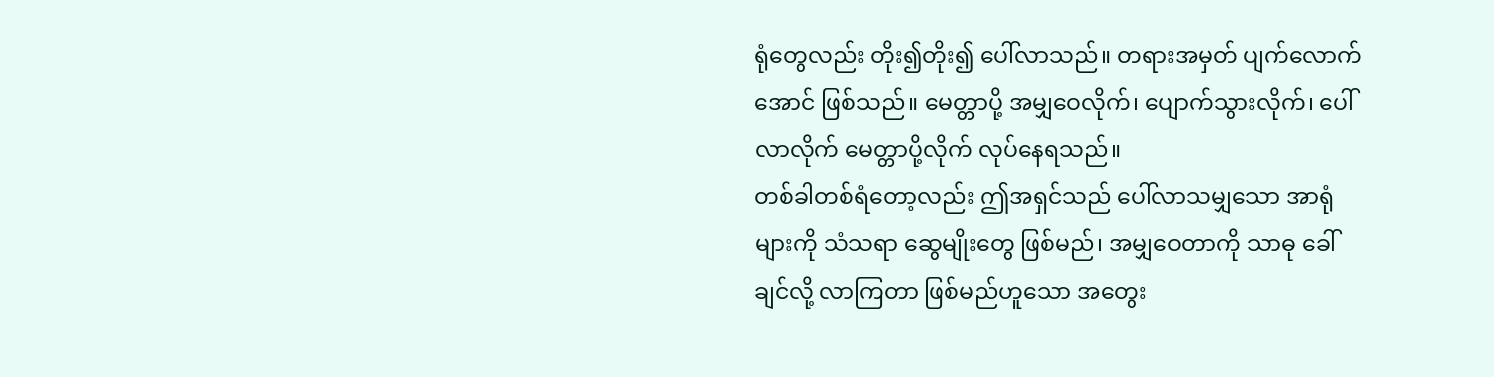ရုံတွေလည်း တိုး၍တိုး၍ ပေါ်လာသည်။ တရားအမှတ် ပျက်လောက်အောင် ဖြစ်သည်။ မေတ္တာပို့ အမျှဝေလိုက်၊ ပျောက်သွားလိုက်၊ ပေါ်လာလိုက် မေတ္တာပို့လိုက် လုပ်နေရသည်။
တစ်ခါတစ်ရံတော့လည်း ဤအရှင်သည် ပေါ်လာသမျှသော အာရုံများကို သံသရာ ဆွေမျိုးတွေ ဖြစ်မည်၊ အမျှဝေတာကို သာဓု ခေါ်ချင်လို့ လာကြတာ ဖြစ်မည်ဟူသော အတွေး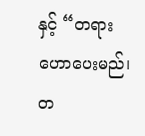နှင့် “တရား ဟောပေးမည်၊ တ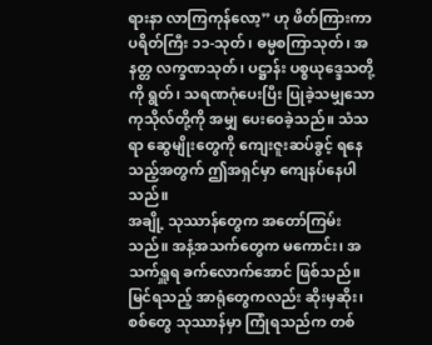ရားနာ လာကြကုန်လော့” ဟု ဖိတ်ကြားကာ ပရိတ်ကြီး ၁၁-သုတ်၊ ဓမ္မစကြာသုတ်၊ အနတ္တ လက္ခဏသုတ်၊ ပဋ္ဌာန်း ပစ္စယုဒ္ဒေသတို့ကို ရွတ်၊ သရဏဂုံပေးပြီး ပြုခဲ့သမျှသော ကုသိုလ်တို့ကို အမျှ ပေးဝေခဲ့သည်။ သံသရာ ဆွေမျိုးတွေကို ကျေးဇူးဆပ်ခွင့် ရနေသည့်အတွက် ဤအရှင်မှာ ကျေနပ်နေပါသည်။
အချို့ သုဿာန်တွေက အတော်ကြမ်းသည်။ အနံ့အသက်တွေက မကောင်း၊ အသက်ရှူရ ခက်လောက်အောင် ဖြစ်သည်။ မြင်ရသည့် အာရုံတွေကလည်း ဆိုးမှဆိုး၊ စစ်တွေ သုဿာန်မှာ ကြုံရသည်က တစ်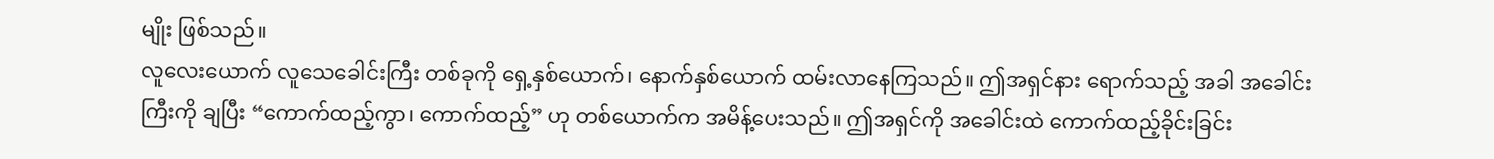မျိုး ဖြစ်သည်။
လူလေးယောက် လူသေခေါင်းကြီး တစ်ခုကို ရှေ့နှစ်ယောက်၊ နောက်နှစ်ယောက် ထမ်းလာနေကြသည်။ ဤအရှင်နား ရောက်သည့် အခါ အခေါင်းကြီးကို ချပြီး “ကောက်ထည့်ကွာ၊ ကောက်ထည့်” ဟု တစ်ယောက်က အမိန့်ပေးသည်။ ဤအရှင်ကို အခေါင်းထဲ ကောက်ထည့်ခိုင်းခြင်း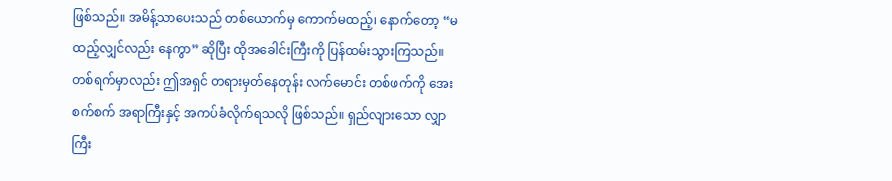ဖြစ်သည်။ အမိန့်သာပေးသည် တစ်ယောက်မှ ကောက်မထည့်၊ နောက်တော့ “မထည့်လျှင်လည်း နေကွာ” ဆိုပြီး ထိုအခေါင်းကြီးကို ပြန်ထမ်းသွားကြသည်။
တစ်ရက်မှာလည်း ဤအရှင် တရားမှတ်နေတုန်း လက်မောင်း တစ်ဖက်ကို အေးစက်စက် အရာကြီးနှင့် အကပ်ခံလိုက်ရသလို ဖြစ်သည်။ ရှည်လျားသော လျှာကြီး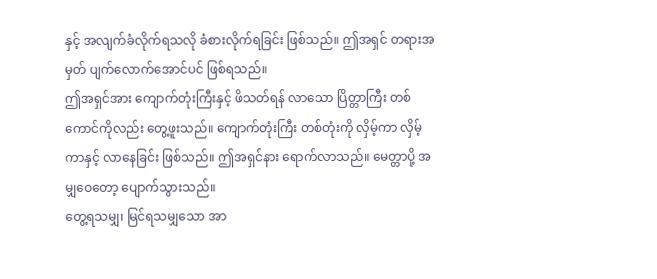နှင့် အလျက်ခံလိုက်ရသလို ခံစားလိုက်ရခြင်း ဖြစ်သည်။ ဤအရှင် တရားအမှတ် ပျက်လောက်အောင်ပင် ဖြစ်ရသည်။
ဤအရှင်အား ကျောက်တုံးကြီးနှင့် ဖိသတ်ရန် လာသော ပြိတ္တာကြီး တစ်ကောင်ကိုလည်း တွေ့ဖူးသည်။ ကျောက်တုံးကြီး တစ်တုံးကို လှိမ့်ကာ လှိမ့်ကာနှင့် လာနေခြင်း ဖြစ်သည်။ ဤအရှင်နား ရောက်လာသည်။ မေတ္တာပို့ အမျှဝေတော့ ပျောက်သွားသည်။
တွေ့ရသမျှ၊ မြင်ရသမျှသော အာ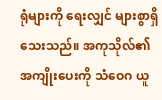ရုံများကို ရေးလျှင် များစွာရှိသေးသည်။ အကုသိုလ်၏ အကျိုးပေးကို သံဝေဂ ယူ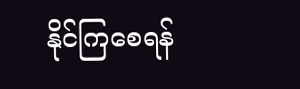နိုင်ကြစေရန်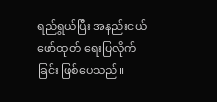ရည်ရွယ်ပြီး အနည်းငယ် ဖော်ထုတ် ရေးပြလိုက်ခြင်း ဖြစ်ပေသည်။